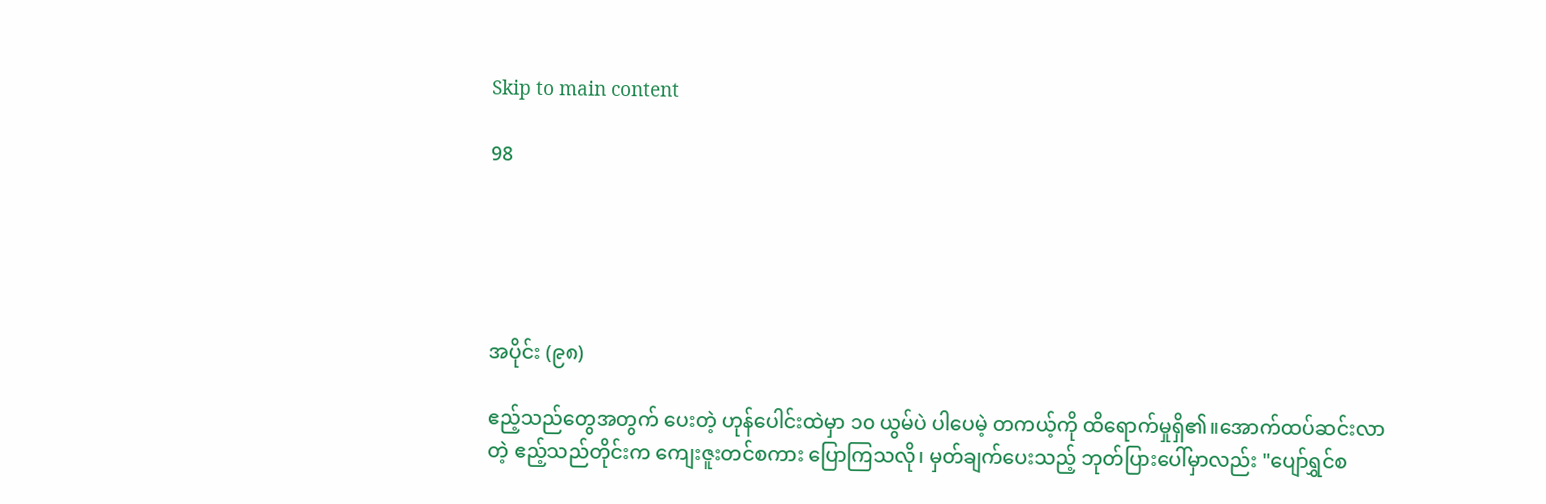Skip to main content

98





အပိုင်း (၉၈)

ဧည့်သည်တွေအတွက် ပေးတဲ့ ဟုန်ပေါင်းထဲမှာ ၁၀ ယွမ်ပဲ ပါပေမဲ့ တကယ့်ကို ထိရောက်မှုရှိ၏။အောက်ထပ်ဆင်းလာတဲ့ ဧည့်သည်တိုင်းက ကျေးဇူးတင်စကား ပြောကြသလို၊ မှတ်ချက်ပေးသည့် ဘုတ်ပြားပေါ်မှာလည်း "ပျော်ရွှင်စ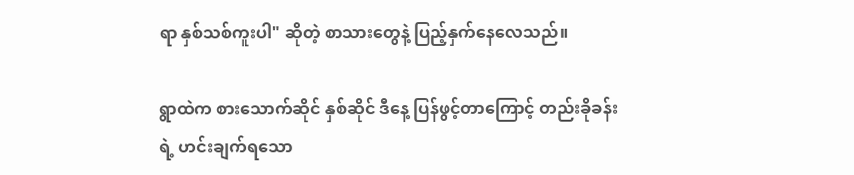ရာ နှစ်သစ်ကူးပါ" ဆိုတဲ့ စာသားတွေနဲ့ ပြည့်နှက်နေလေသည်။

ရွာထဲက စားသောက်ဆိုင် နှစ်ဆိုင် ဒီနေ့ ပြန်ဖွင့်တာကြောင့် တည်းခိုခန်းရဲ့ ဟင်းချက်ရသော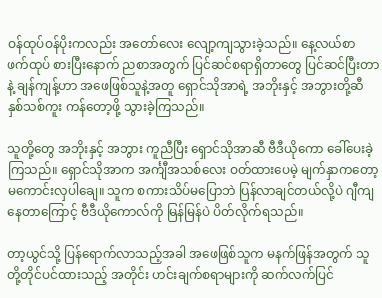ဝန်ထုပ်ဝန်ပိုးကလည်း အတော်လေး လျော့ကျသွားခဲ့သည်။ နေ့လယ်စာ ဖက်ထုပ် စားပြီးနောက် ညစာအတွက် ပြင်ဆင်စရာရှိတာတွေ ပြင်ဆင်ပြီးတာနဲ့ ချန်ကျန့်ဟာ အဖေဖြစ်သူနဲ့အတူ ရှောင်သိုအာရဲ့ အဘိုးနှင့် အဘွားတို့ဆီ နှစ်သစ်ကူး ကန်တော့ဖို့ သွားခဲ့ကြသည်။

သူတို့တွေ အဘိုးနှင့် အဘွား ကူညီပြီး ရှောင်သိုအာဆီ ဗီဒီယိုကော ခေါ်ပေးခဲ့ကြသည်။ ရှောင်သိုအာက အင်္ကျီအသစ်လေး ဝတ်ထားပေမဲ့ မျက်နှာကတော့ မကောင်းလှပါချေ။ သူက စကားသိပ်မပြောဘဲ ပြန်လာချင်တယ်လို့ပဲ ဂျီကျနေတာကြောင့် ဗီဒီယိုကောလ်ကို မြန်မြန်ပဲ ပိတ်လိုက်ရသည်။

တာ့ယွင်သို့ ပြန်ရောက်လာသည့်အခါ အဖေဖြစ်သူက မနက်ဖြန်အတွက် သူတို့တိုင်ပင်ထားသည့် အတိုင်း ဟင်းချက်စရာများကို ဆက်လက်ပြင်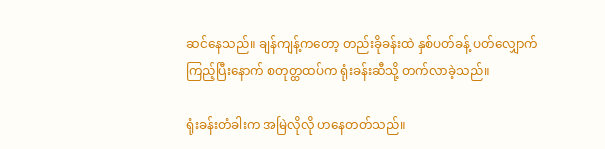ဆင်နေသည်။ ချန်ကျန့်ကတော့ တည်းခိုခန်းထဲ နှစ်ပတ်ခန့် ပတ်လျှောက်ကြည့်ပြီးနောက် စတုတ္ထထပ်က ရုံးခန်းဆီသို့ တက်လာခဲ့သည်။

ရုံးခန်းတံခါးက အမြဲလိုလို ဟနေတတ်သည်။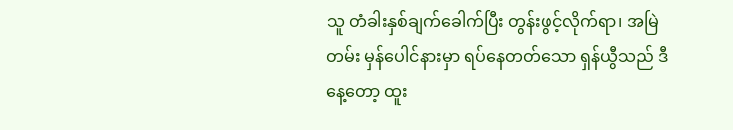သူ တံခါးနှစ်ချက်ခေါက်ပြီး တွန်းဖွင့်လိုက်ရာ၊ အမြဲတမ်း မှန်ပေါင်နားမှာ ရပ်နေတတ်သော ရှန်ယွီသည် ဒီနေ့တော့ ထူး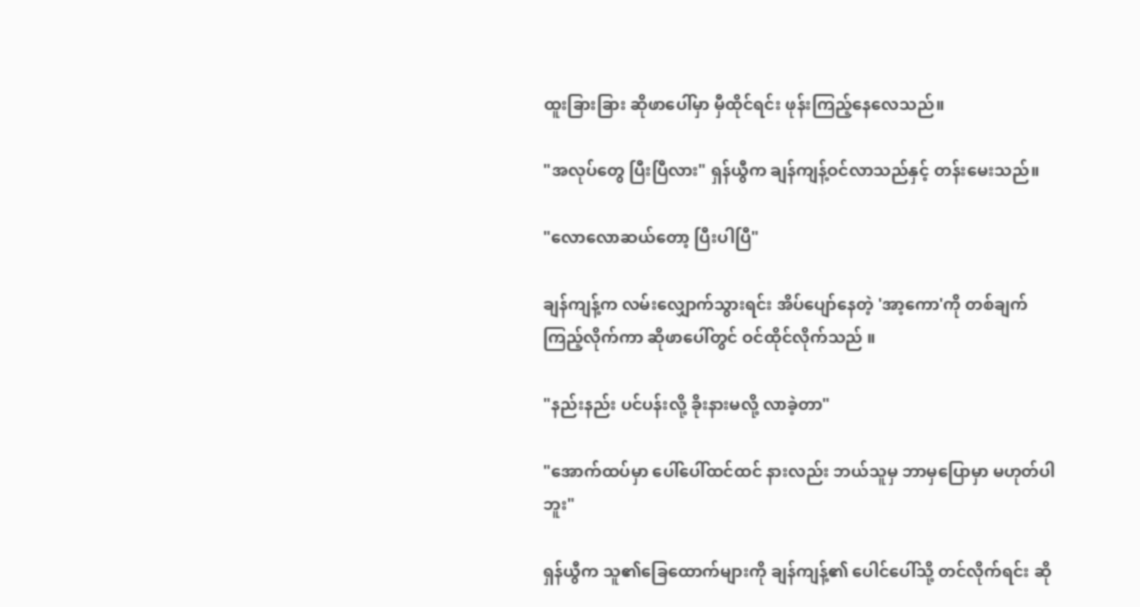ထူးခြားခြား ဆိုဖာပေါ်မှာ မှီထိုင်ရင်း ဖုန်းကြည့်နေလေသည်။

"အလုပ်တွေ ပြီးပြီလား" ရှန်ယွီက ချန်ကျန့်ဝင်လာသည်နှင့် တန်းမေးသည်။

"လောလောဆယ်တော့ ပြီးပါပြီ"

ချန်ကျန့်က လမ်းလျှောက်သွားရင်း အိပ်ပျော်နေတဲ့ 'အာ့ကော'ကို တစ်ချက်ကြည့်လိုက်ကာ ဆိုဖာပေါ်တွင် ဝင်ထိုင်လိုက်သည် ။

"နည်းနည်း ပင်ပန်းလို့ ခိုးနားမလို့ လာခဲ့တာ"

"အောက်ထပ်မှာ ပေါ်ပေါ်ထင်ထင် နားလည်း ဘယ်သူမှ ဘာမှပြောမှာ မဟုတ်ပါဘူး"

ရှန်ယွီက သူ၏ခြေထောက်များကို ချန်ကျန့်၏ ပေါင်ပေါ်သို့ တင်လိုက်ရင်း ဆို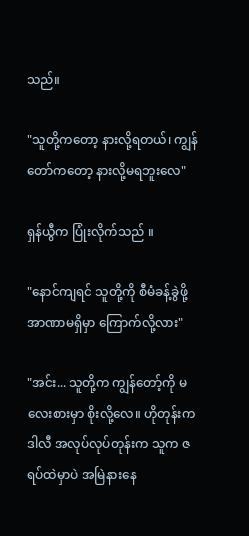သည်။

"သူတို့ကတော့ နားလို့ရတယ်၊ ကျွန်တော်ကတော့ နားလို့မရဘူးလေ"

ရှန်ယွီက ပြုံးလိုက်သည် ။

"နောင်ကျရင် သူတို့ကို စီမံခန့်ခွဲဖို့ အာဏာမရှိမှာ ကြောက်လို့လား"

"အင်း... သူတို့က ကျွန်တော့်ကို မလေးစားမှာ စိုးလို့လေ။ ဟိုတုန်းက ဒါလီ အလုပ်လုပ်တုန်းက သူက ဇရပ်ထဲမှာပဲ အမြဲနားနေ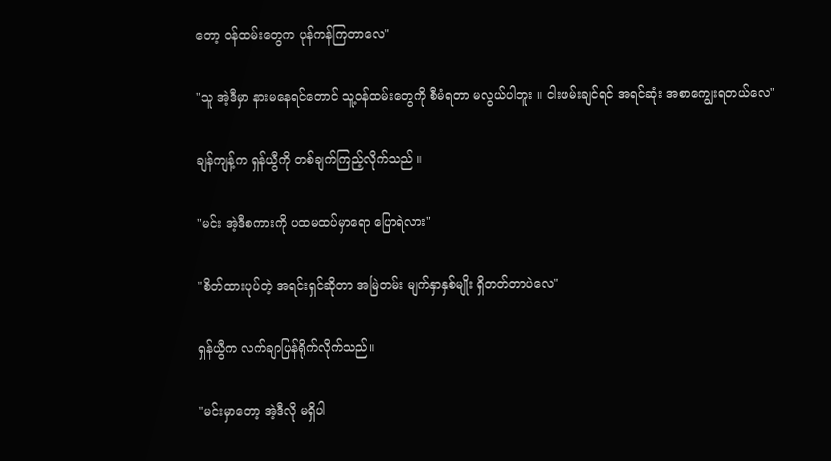တော့ ဝန်ထမ်းတွေက ပုန်ကန်ကြတာလေ"

"သူ အဲ့ဒီမှာ နားမနေရင်တောင် သူ့ဝန်ထမ်းတွေကို စီမံရတာ မလွယ်ပါဘူး ။ ငါးဖမ်းချင်ရင် အရင်ဆုံး အစာကျွေးရတယ်လေ"

ချန်ကျန့်က ရှန်ယွီကို တစ်ချက်ကြည့်လိုက်သည် ။

"မင်း အဲ့ဒီစကားကို ပထမထပ်မှာရော ပြောရဲလား"

"စိတ်ထားပုပ်တဲ့ အရင်းရှင်ဆိုတာ အမြဲတမ်း မျက်နှာနှစ်မျိုး ရှိတတ်တာပဲလေ"

ရှန်ယွီက လက်ချာပြန်ရိုက်လိုက်သည်။

"မင်းမှာတော့ အဲ့ဒီလို မရှိပါ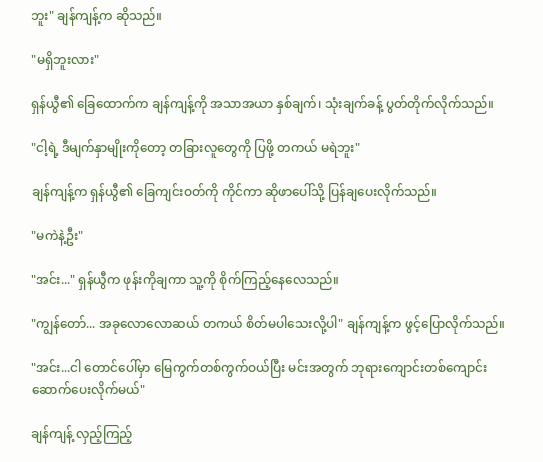ဘူး" ချန်ကျန့်က ဆိုသည်။

"မရှိဘူးလား"

ရှန်ယွီ၏ ခြေထောက်က ချန်ကျန့်ကို အသာအယာ နှစ်ချက်၊ သုံးချက်ခန့် ပွတ်တိုက်လိုက်သည်။

"ငါ့ရဲ့ ဒီမျက်နှာမျိုးကိုတော့ တခြားလူတွေကို ပြဖို့ တကယ် မရဲဘူး"

ချန်ကျန့်က ရှန်ယွီ၏ ခြေကျင်းဝတ်ကို ကိုင်ကာ ဆိုဖာပေါ်သို့ ပြန်ချပေးလိုက်သည်။

"မကဲနဲ့ဦး"

"အင်း..." ရှန်ယွီက ဖုန်းကိုချကာ သူ့ကို စိုက်ကြည့်နေလေသည်။

"ကျွန်တော်... အခုလောလောဆယ် တကယ် စိတ်မပါသေးလို့ပါ" ချန်ကျန့်က ဖွင့်ပြောလိုက်သည်။

"အင်း...ငါ တောင်ပေါ်မှာ မြေကွက်တစ်ကွက်ဝယ်ပြီး မင်းအတွက် ဘုရားကျောင်းတစ်ကျောင်း ဆောက်ပေးလိုက်မယ်"

ချန်ကျန့် လှည့်ကြည့်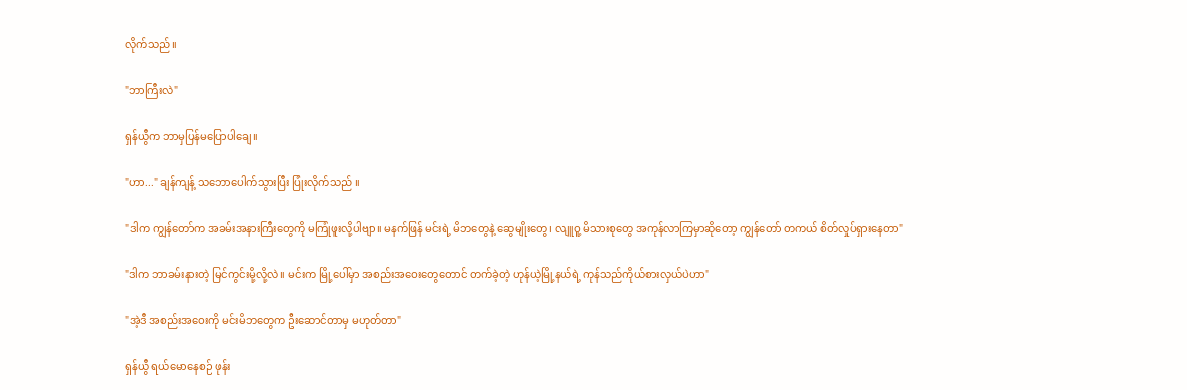လိုက်သည် ။

"ဘာကြီးလဲ"

ရှန်ယွီက ဘာမှပြန်မပြောပါချေ။

"ဟာ..." ချန်ကျန့် သဘောပေါက်သွားပြီး ပြုံးလိုက်သည် ။

"ဒါက ကျွန်တော်က အခမ်းအနားကြီးတွေကို မကြုံဖူးလို့ပါဗျာ။ မနက်ဖြန် မင်းရဲ့ မိဘတွေနဲ့ ဆွေမျိုးတွေ၊ လျူဝူ့ မိသားစုတွေ အကုန်လာကြမှာဆိုတော့ ကျွန်တော် တကယ် စိတ်လှုပ်ရှားနေတာ"

"ဒါက ဘာခမ်းနားတဲ့ မြင်ကွင်းမို့လို့လဲ။ မင်းက မြို့ပေါ်မှာ အစည်းအဝေးတွေတောင် တက်ခဲ့တဲ့ ဟုန်ယဲ့မြို့နယ်ရဲ့ ကုန်သည်ကိုယ်စားလှယ်ပဲဟာ"

"အဲ့ဒီ အစည်းအဝေးကို မင်းမိဘတွေက ဦးဆောင်တာမှ မဟုတ်တာ"

ရှန်ယွီ ရယ်မောနေစဉ် ဖုန်း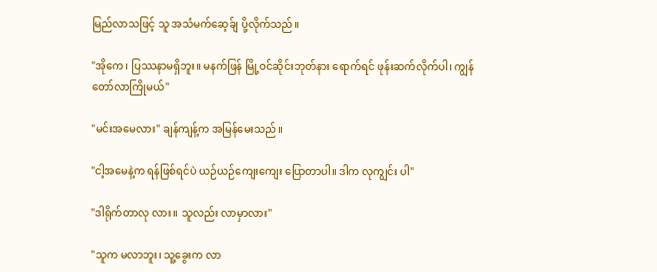မြည်လာသဖြင့် သူ အသံမက်ဆေ့ခ်ျ ပို့လိုက်သည်။

"အိုကေ၊ ပြဿနာမရှိဘူး။ မနက်ဖြန် မြို့ဝင်ဆိုင်းဘုတ်နား ရောက်ရင် ဖုန်းဆက်လိုက်ပါ၊ ကျွန်တော်လာကြိုမယ်"

"မင်းအမေလား" ချန်ကျန့်က အမြန်မေးသည်။

"ငါ့အမေနဲ့က ရန်ဖြစ်ရင်ပဲ ယဉ်ယဉ်ကျေးကျေး ပြောတာပါ။ ဒါက လုကျွင်း ပါ"

"ဒါရိုက်တာလု လား။ သူလည်း လာမှာလား"

"သူက မလာဘူး၊ သူ့ခွေးက လာ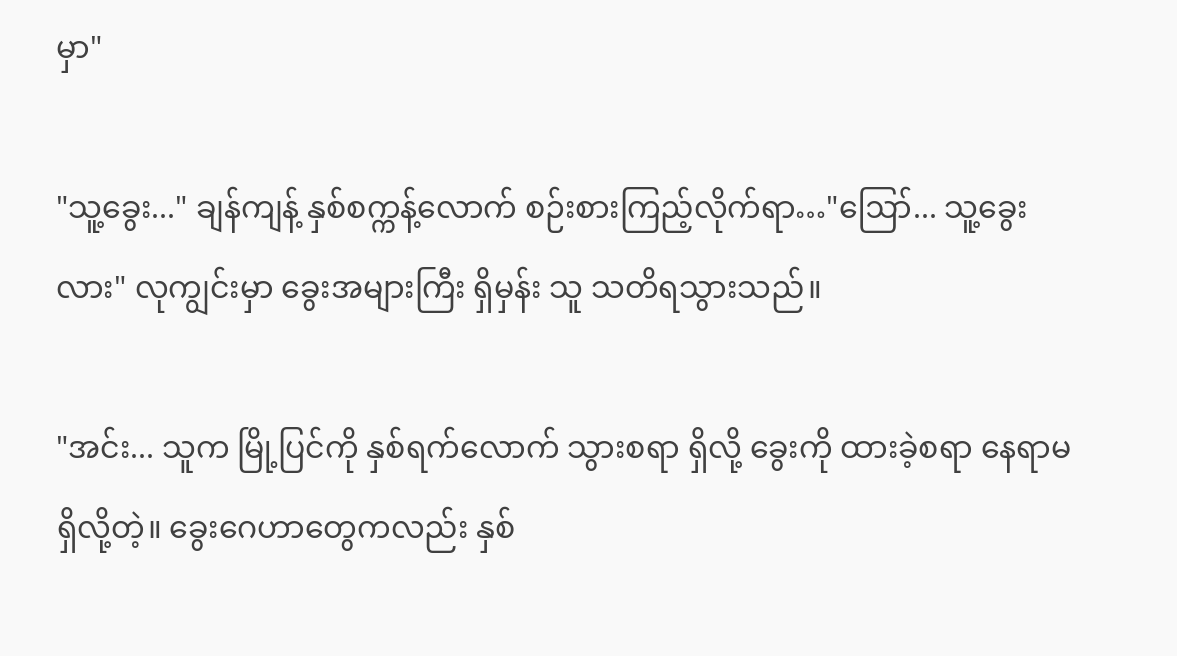မှာ"

"သူ့ခွေး..." ချန်ကျန့် နှစ်စက္ကန့်လောက် စဉ်းစားကြည့်လိုက်ရာ…"ဪ... သူ့ခွေးလား" လုကျွင်းမှာ ခွေးအများကြီး ရှိမှန်း သူ သတိရသွားသည်။

"အင်း... သူက မြို့ပြင်ကို နှစ်ရက်လောက် သွားစရာ ရှိလို့ ခွေးကို ထားခဲ့စရာ နေရာမရှိလို့တဲ့။ ခွေးဂေဟာတွေကလည်း နှစ်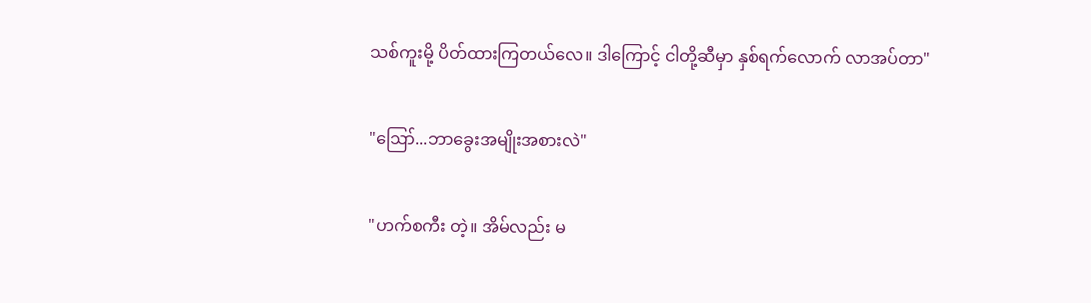သစ်ကူးမို့ ပိတ်ထားကြတယ်လေ။ ဒါကြောင့် ငါတို့ဆီမှာ နှစ်ရက်လောက် လာအပ်တာ"

"ဪ...ဘာခွေးအမျိုးအစားလဲ"

"ဟက်စကီး တဲ့။ အိမ်လည်း မ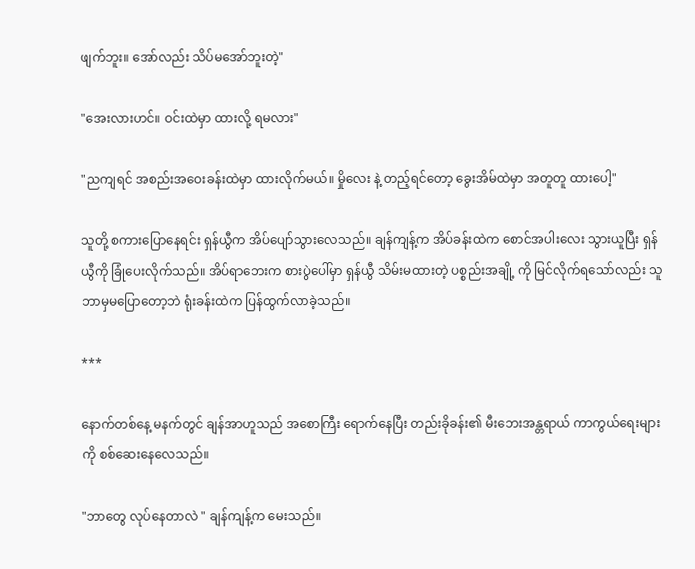ဖျက်ဘူး။ အော်လည်း သိပ်မအော်ဘူးတဲ့"

"အေးလားဟင်။ ဝင်းထဲမှာ ထားလို့ ရမလား"

"ညကျရင် အစည်းအဝေးခန်းထဲမှာ ထားလိုက်မယ်။ မှိုလေး နဲ့ တည့်ရင်တော့ ခွေးအိမ်ထဲမှာ အတူတူ ထားပေါ့"

သူတို့ စကားပြောနေရင်း ရှန်ယွီက အိပ်ပျော်သွားလေသည်။ ချန်ကျန့်က အိပ်ခန်းထဲက စောင်အပါးလေး သွားယူပြီး ရှန်ယွီကို ခြုံပေးလိုက်သည်။ အိပ်ရာဘေးက စားပွဲပေါ်မှာ ရှန်ယွီ သိမ်းမထားတဲ့ ပစ္စည်းအချို့ ကို မြင်လိုက်ရသော်လည်း သူ ဘာမှမပြောတော့ဘဲ ရုံးခန်းထဲက ပြန်ထွက်လာခဲ့သည်။

***

နောက်တစ်နေ့ မနက်တွင် ချန်အာဟူသည် အစောကြီး ရောက်နေပြီး တည်းခိုခန်း၏ မီးဘေးအန္တရာယ် ကာကွယ်ရေးများကို စစ်ဆေးနေလေသည်။

"ဘာတွေ လုပ်နေတာလဲ " ချန်ကျန့်က မေးသည်။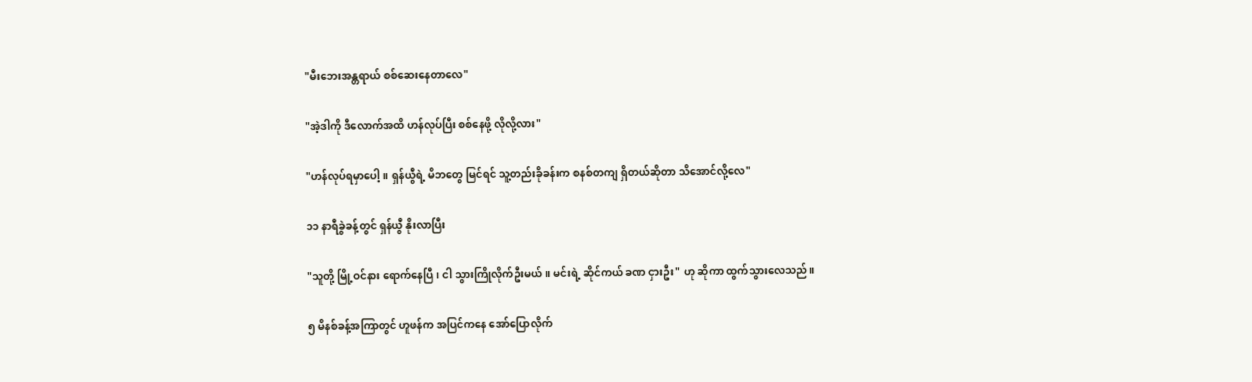"မီးဘေးအန္တရာယ် စစ်ဆေးနေတာလေ"

"အဲ့ဒါကို ဒီလောက်အထိ ဟန်လုပ်ပြီး စစ်နေဖို့ လိုလို့လား"

"ဟန်လုပ်ရမှာပေါ့။ ရှန်ယွီရဲ့ မိဘတွေ မြင်ရင် သူ့တည်းခိုခန်းက စနစ်တကျ ရှိတယ်ဆိုတာ သိအောင်လို့လေ"

၁၁ နာရီခွဲခန့်တွင် ရှန်ယွီ နိုးလာပြီး

"သူတို့ မြို့ဝင်နား ရောက်နေပြီ၊ ငါ သွားကြိုလိုက်ဦးမယ်။ မင်းရဲ့ ဆိုင်ကယ် ခဏ ငှားဦး" ဟု ဆိုကာ ထွက်သွားလေသည်။

၅ မိနစ်ခန့်အကြာတွင် ဟူဖန်က အပြင်ကနေ အော်ပြောလိုက်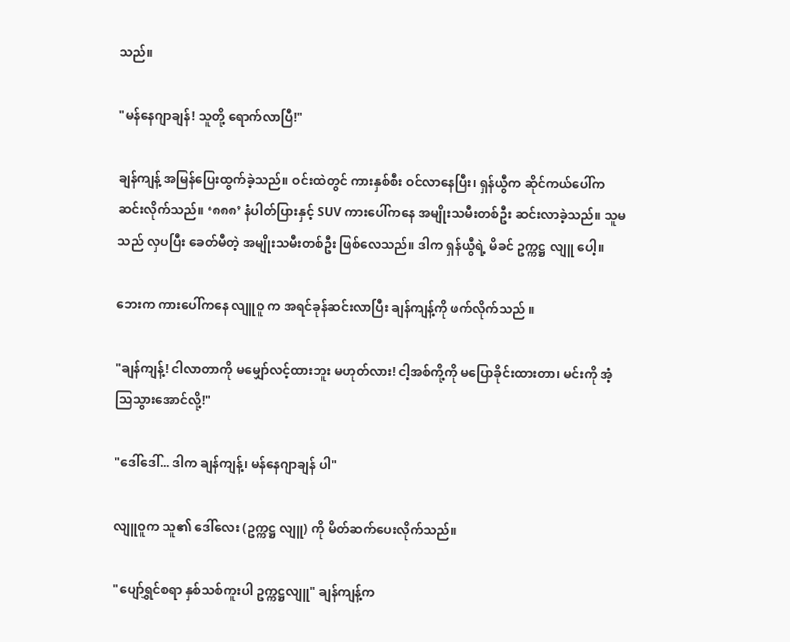သည်။

"မန်နေဂျာချန်! သူတို့ ရောက်လာပြီ!"

ချန်ကျန့် အမြန်ပြေးထွက်ခဲ့သည်။ ဝင်းထဲတွင် ကားနှစ်စီး ဝင်လာနေပြီး၊ ရှန်ယွီက ဆိုင်ကယ်ပေါ်က ဆင်းလိုက်သည်။ ‘၈၈၈’ နံပါတ်ပြားနှင့် SUV ကားပေါ်ကနေ အမျိုးသမီးတစ်ဦး ဆင်းလာခဲ့သည်။ သူမသည် လှပပြီး ခေတ်မီတဲ့ အမျိုးသမီးတစ်ဦး ဖြစ်လေသည်။ ဒါက ရှန်ယွီရဲ့ မိခင် ဥက္ကဋ္ဌ လျူ ပေါ့။

ဘေးက ကားပေါ်ကနေ လျူဝူ က အရင်ခုန်ဆင်းလာပြီး ချန်ကျန့်ကို ဖက်လိုက်သည် ။

"ချန်ကျန့်! ငါလာတာကို မမျှော်လင့်ထားဘူး မဟုတ်လား! ငါ့အစ်ကို့ကို မပြောခိုင်းထားတာ၊ မင်းကို အံ့သြသွားအောင်လို့!"

"ဒေါ်ဒေါ်... ဒါက ချန်ကျန့်၊ မန်နေဂျာချန် ပါ"

လျူဝူက သူ၏ ဒေါ်လေး (ဥက္ကဋ္ဌ လျူ) ကို မိတ်ဆက်ပေးလိုက်သည်။

"ပျော်ရွှင်စရာ နှစ်သစ်ကူးပါ ဥက္ကဋ္ဌလျူ" ချန်ကျန့်က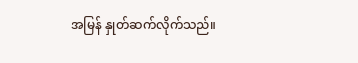အမြန် နှုတ်ဆက်လိုက်သည်။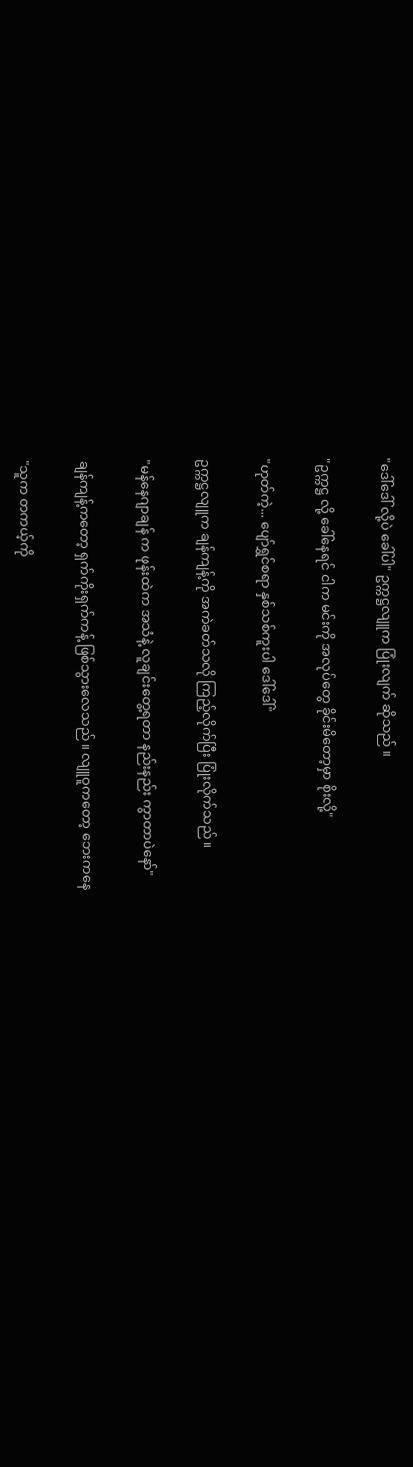"ဒေါ်ဒေါ် လို့ပဲ ခေါ်ပါ" ဥက္ကဋ္ဌလျူက ပြုံးလျက် ဆိုသည် ။

"ဥက္ကဋ္ဌ လို့ ခေါ်နေရင် ငါက မင်းကို အလုပ်တွေ ခိုင်းမိတော့မှာ စိုးလို့"

"ဟုတ်ကဲ့... ပျော်ရွှင်စရာ နှစ်သစ်ကူးပါ ဒေါ်ဒေါ်"

ဥက္ကဋ္ဌလျူက ချန်ကျန့်ကို အကဲခတ်သလို ကြည့်လိုက်ပြီး ပြုံးလိုက်သည် ။

"မန်နေဂျာချန် က ဖုန်းထဲက အသံနဲ့ လူချင်းတွေ့ရတာ နည်းနည်း ကွာတာပဲနော်"

ချန်ကျန့်ကတော့ ရှက်ကိုးရှက်ကန့် ဖြစ်သွားလေသည်။ လျူဝူကတော့ ဘေးကနေ

"သူက တကယ့်ကို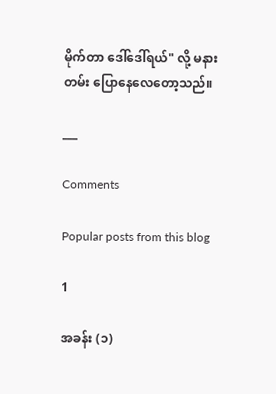မိုက်တာ ဒေါ်ဒေါ်ရယ်" လို့ မနားတမ်း ပြောနေလေတော့သည်။

___

Comments

Popular posts from this blog

1

အခန်း (၁)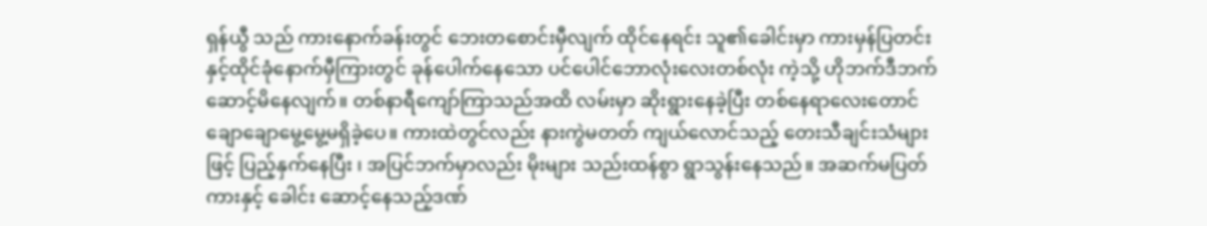ရှန်ယွီ သည် ကားနောက်ခန်းတွင် ဘေးတစောင်းမှီလျက် ထိုင်နေရင်း သူ၏ခေါင်းမှာ ကားမှန်ပြတင်းနှင့်ထိုင်ခုံနောက်မှီကြားတွင် ခုန်ပေါက်နေသော ပင်ပေါင်ဘောလုံးလေးတစ်လုံး ကဲ့သို့ ဟိုဘက်ဒီဘက် ဆောင့်မိနေလျက်။ တစ်နာရီကျော်ကြာသည်အထိ လမ်းမှာ ဆိုးရွားနေခဲ့ပြီး တစ်နေရာလေးတောင် ချောချောမွေ့မွေ့မရှိခဲ့ပေ။ ကားထဲတွင်လည်း နားကွဲမတတ် ကျယ်လောင်သည့် တေးသီချင်းသံများဖြင့် ပြည့်နှက်နေပြီး ၊ အပြင်ဘက်မှာလည်း မိုးများ သည်းထန်စွာ ရွာသွန်းနေသည်။ အဆက်မပြတ် ကားနှင့် ခေါင်း ဆောင့်နေသည့်ဒဏ်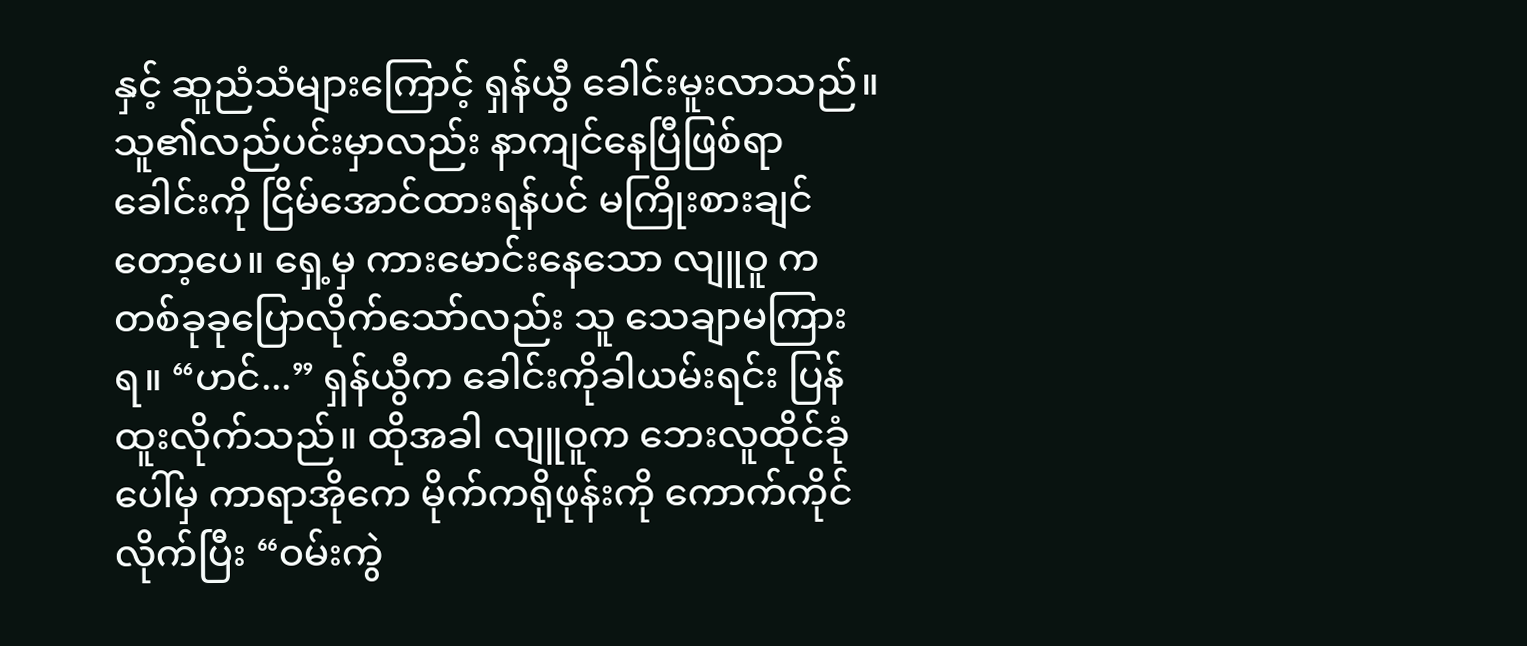နှင့် ဆူညံသံများကြောင့် ရှန်ယွီ ခေါင်းမူးလာသည်။ သူ၏လည်ပင်းမှာလည်း နာကျင်နေပြီဖြစ်ရာ ခေါင်းကို ငြိမ်အောင်ထားရန်ပင် မကြိုးစားချင်တော့ပေ။ ရှေ့မှ ကားမောင်းနေသော လျူဝူ က တစ်ခုခုပြောလိုက်သော်လည်း သူ သေချာမကြားရ။ “ဟင်...” ရှန်ယွီက ခေါင်းကိုခါယမ်းရင်း ပြန်ထူးလိုက်သည်။ ထိုအခါ လျူဝူက ဘေးလူထိုင်ခုံပေါ်မှ ကာရာအိုကေ မိုက်ကရိုဖုန်းကို ကောက်ကိုင်လိုက်ပြီး “ဝမ်းကွဲ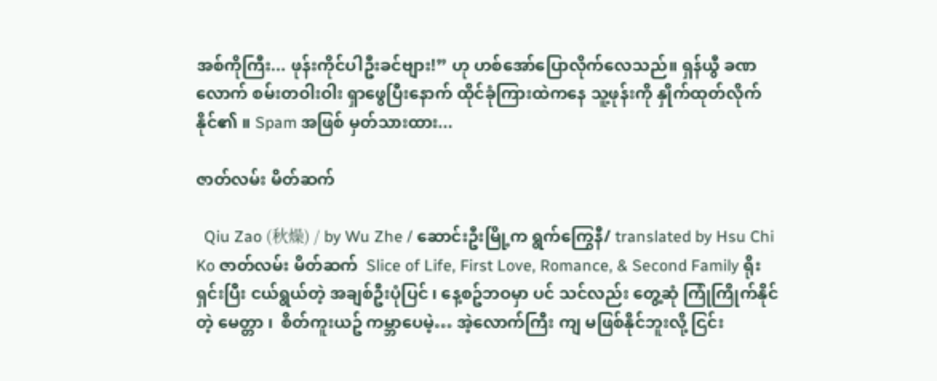အစ်ကိုကြီး... ဖုန်းကိုင်ပါဦးခင်ဗျား!” ဟု ဟစ်အော်ပြောလိုက်လေသည်။ ရှန်ယွီ ခဏလောက် စမ်းတဝါးဝါး ရှာဖွေပြီးနောက် ထိုင်ခုံကြားထဲကနေ သူ့ဖုန်းကို နှိုက်ထုတ်လိုက်နိုင်၏ ။ Spam အဖြစ် မှတ်သားထား...

ဇာတ်လမ်း မိတ်ဆက်

  Qiu Zao (秋燥) / by Wu Zhe / ဆောင်းဦးမြို့က ရွက်ကြွေနီ/ translated by Hsu Chi Ko ဇာတ်လမ်း မိတ်ဆက်  Slice of Life, First Love, Romance, & Second Family ရိုးရှင်းပြီး ငယ်ရွယ်တဲ့ အချစ်ဦးပုံပြင် ၊ နေ့စဥ်ဘဝမှာ ပင် သင်လည်း တွေ့ဆုံ ကြုံကြိုက်နိုင်တဲ့ မေတ္တာ ၊  စိတ်ကူးယဥ် ကမ္ဘာပေမဲ့… အဲ့လောက်ကြီး ကျ မဖြစ်နိုင်ဘူးလို့ ငြင်း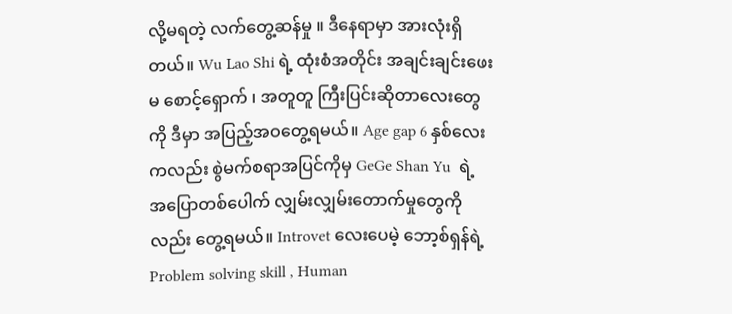လို့မရတဲ့ လက်တွေ့ဆန်မှု ။ ဒီနေရာမှာ အားလုံးရှိတယ်။ Wu Lao Shi ရဲ့ ထုံးစံအတိုင်း အချင်းချင်းဖေးမ စောင့်‌ရှောက် ၊ အတူတူ ကြီးပြင်းဆိုတာလေးတွေကို ဒီမှာ အပြည့်အဝတွေ့ရမယ်။ Age gap 6 နှစ်လေးကလည်း စွဲမက်စရာအပြင်ကိုမှ GeGe Shan Yu  ရဲ့ အပြောတစ်ပေါက် လျှမ်းလျှမ်းတောက်မှုတွေကိုလည်း တွေ့ရမယ်။ Introvet လေးပေမဲ့ ဘော့စ်ရှန်ရဲ့ Problem solving skill , Human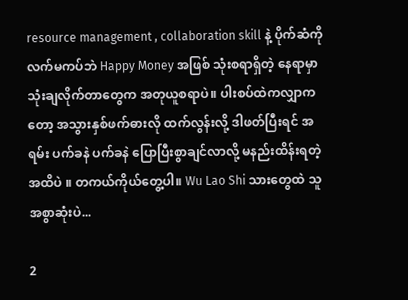resource management , collaboration skill နဲ့ ပိုက်ဆံကို လက်မကပ်ဘဲ Happy Money အဖြစ် သုံးစရာရှိတဲ့ နေရာမှာ သုံးချလိုက်တာတွေက အတုယူစရာပဲ။ ပါးစပ်ထဲကလျှာကတော့ အသွားနှစ်ဖက်ဓားလို ထက်လွန်းလို့ ဒါဖတ်ပြီးရင် အရမ်း ပက်ခနဲ ပက်ခနဲ ပြောပြီးစွာချင်လာလို့ မနည်းထိန်းရတဲ့အထိပဲ ။ တကယ်ကိုယ်တွေ့ပါ။ Wu Lao Shi သားတွေထဲ သူအစွာဆုံးပဲ...

2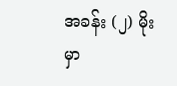အခန်း (၂) မိုးမှာ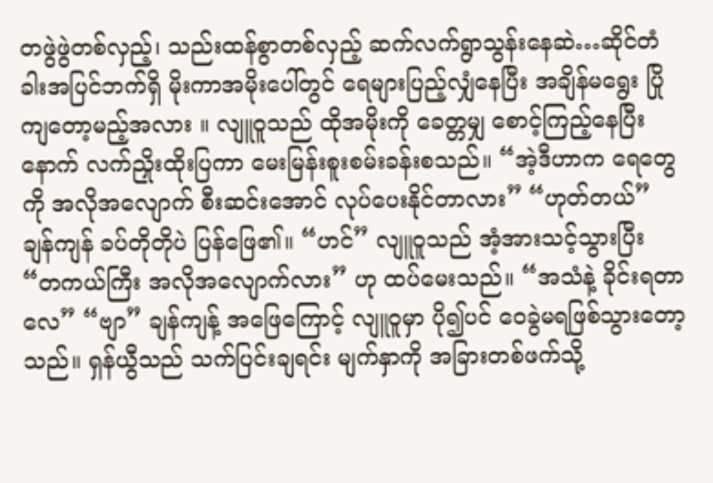တဖွဲဖွဲတစ်လှည့်၊ သည်းထန်စွာတစ်လှည့် ဆက်လက်ရွာသွန်းနေဆဲ…ဆိုင်တံခါးအပြင်ဘက်ရှိ မိုးကာအမိုးပေါ်တွင် ရေများပြည့်လျှံနေပြီး အချိန်မရွေး ပြိုကျတော့မည့်အလား ။ လျူဝူသည် ထိုအမိုးကို ခေတ္တမျှ စောင့်ကြည့်နေပြီးနောက် လက်ညှိုးထိုးပြကာ မေးမြန်းစူးစမ်းခန်းစသည်။ “အဲ့ဒီဟာက ရေတွေကို အလိုအလျောက် စီးဆင်းအောင် လုပ်ပေးနိုင်တာလား” “ဟုတ်တယ်” ချန်ကျန် ခပ်တိုတိုပဲ ပြန်ဖြေ၏။ “ဟင်” လျူဝူသည် အံ့အားသင့်သွားပြီး “တကယ်ကြီး အလိုအလျောက်လား” ဟု ထပ်မေးသည်။ “အသံနဲ့ ခိုင်းရတာလေ” “ဗျာ” ချန်ကျန့် အဖြေကြောင့် လျူဝူမှာ ပို၍ပင် ဝေခွဲမရဖြစ်သွားတော့သည်။ ရှန်ယွီသည် သက်ပြင်းချရင်း မျက်နှာကို အခြားတစ်ဖက်သို့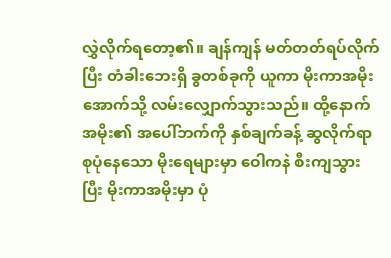လွှဲလိုက်ရ‌တော့၏။ ချန်ကျန် မတ်တတ်ရပ်လိုက်ပြီး တံခါးဘေးရှိ ခွတစ်ခုကို ယူကာ မိုးကာအမိုးအောက်သို့ လမ်းလျှောက်သွားသည်။ ထို့နောက် အမိုး၏ အပေါ်ဘက်ကို နှစ်ချက်ခန့် ဆွလိုက်ရာ စုပုံနေသော မိုးရေများမှာ ဝေါကနဲ စီးကျသွားပြီး မိုးကာအမိုးမှာ ပုံ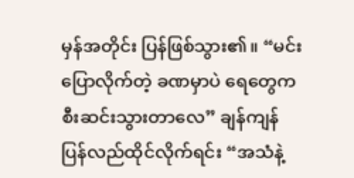မှန်အတိုင်း ပြန်ဖြစ်သွား၏။ “မင်း ပြောလိုက်တဲ့ ခဏမှာပဲ ရေတွေက စီးဆင်းသွားတာလေ” ချန်ကျန် ပြန်လည်ထိုင်လိုက်ရင်း “အသံနဲ့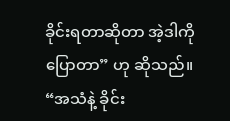ခိုင်းရတာဆိုတာ အဲ့ဒါကို ပြောတာ” ဟု ဆိုသည်။ “အသံနဲ့ ခိုင်း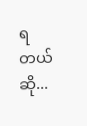ရတယ်ဆို...